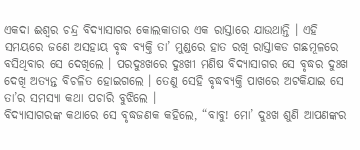ଏକଦା ଈଶ୍ୱର ଚନ୍ଦ୍ର ବିଦ୍ୟାସାଗର କୋଲକାତାର ଏକ ରାସ୍ତାରେ ଯାଉଥାନ୍ତି । ଏହି ସମୟରେ ଜଣେ ଅସହାୟ ବୃଦ୍ଧ ବ୍ୟକ୍ତି ତା’ ମୁଣ୍ଡରେ ହାତ ରଖି ରାସ୍ତାକଡ ଗଛମୂଳରେ ବସିଥିବାର ସେ ଦେଖିଲେ । ପରଦୁଃଖରେ ଦୁଃଖୀ ମଣିଷ ବିଦ୍ୟାସାଗର ସେ ବୃଦ୍ଧର ଦୁଃଖ ଦେଖି ଅତ୍ୟନ୍ତ ବିଚଳିତ ହୋଇଗଲେ । ତେଣୁ ସେହି ବୃଦ୍ଧବ୍ୟକ୍ତି ପାଖରେ ଅଟକିଯାଇ ସେ ତା’ର ସମସ୍ୟା କଥା ପଚାରି ବୁଝିଲେ ।
ବିଦ୍ୟାସାଗରଙ୍କ କଥାରେ ସେ ବୃଦ୍ଧଜଣକ କହିଲେ, “ବାବୁ! ମୋ’ ଦୁଃଖ ଶୁଣି ଆପଣଙ୍କର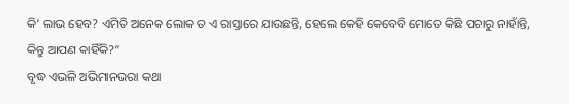କି’ ଲାଭ ହେବ? ଏମିତି ଅନେକ ଲୋକ ତ ଏ ରାସ୍ତାରେ ଯାଉଛନ୍ତି, ହେଲେ କେହି କେବେବି ମୋତେ କିଛି ପଚାରୁ ନାହାଁନ୍ତି, କିନ୍ତୁ ଆପଣ କାହିଁକି?”
ବୃଦ୍ଧ ଏଭଳି ଅଭିମାନଭରା କଥା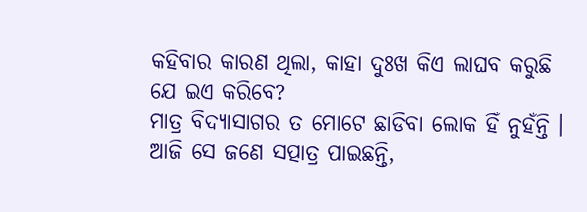କହିବାର କାରଣ ଥିଲା, କାହା ଦୁଃଖ କିଏ ଲାଘବ କରୁଛି ଯେ ଇଏ କରିବେ?
ମାତ୍ର ବିଦ୍ୟାସାଗର ତ ମୋଟେ ଛାଡିବା ଲୋକ ହିଁ ନୁହଁନ୍ତି । ଆଜି ସେ ଜଣେ ସତ୍ପାତ୍ର ପାଇଛନ୍ତି,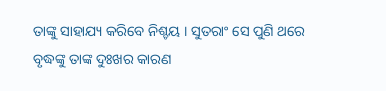ତାଙ୍କୁ ସାହାଯ୍ୟ କରିବେ ନିଶ୍ଚୟ । ସୁତରାଂ ସେ ପୁଣି ଥରେ ବୃଦ୍ଧଙ୍କୁ ତାଙ୍କ ଦୁଃଖର କାରଣ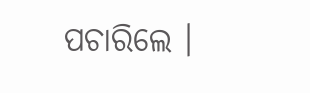ପଚାରିଲେ ।